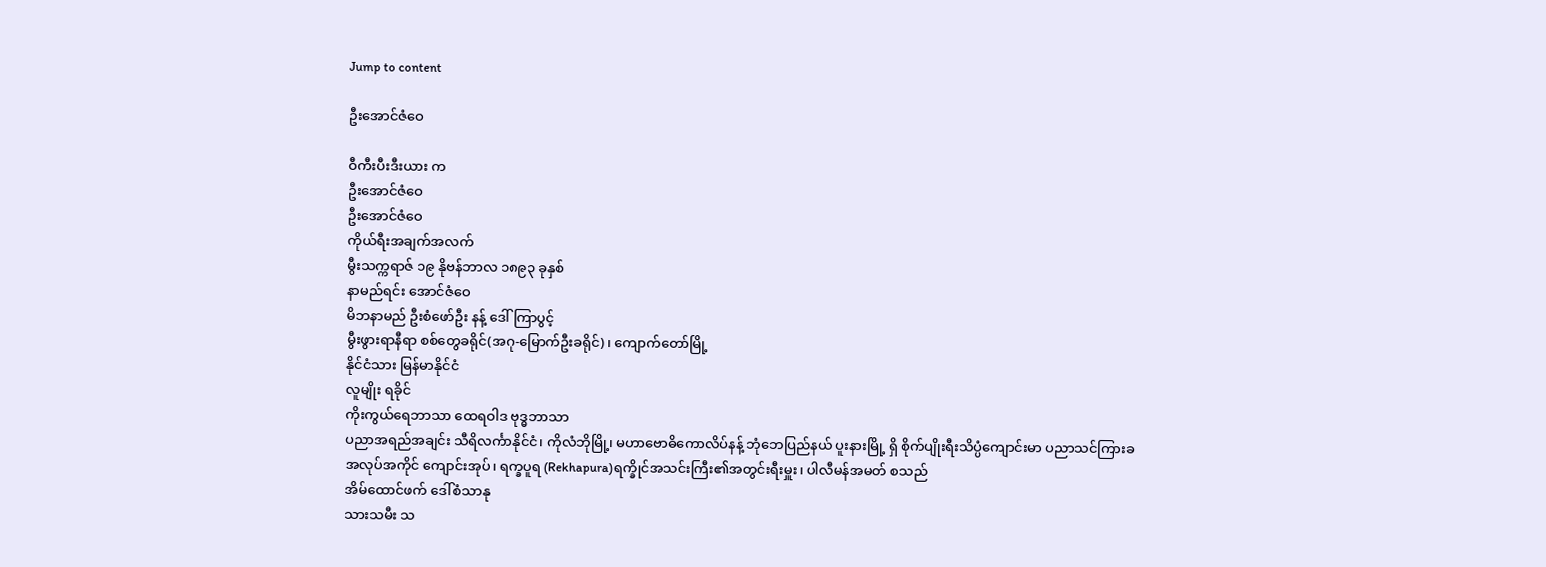Jump to content

ဦးအောင်ဇံဝေ

ဝီကီးပီးဒီးယား က
ဦးအောင်ဇံဝေ
ဦးအောင်ဇံဝေ
ကိုယ်ရီးအချက်အလက်
မွီးသက္ကရာဇ် ၁၉ နိုဗန်ဘာလ ၁၈၉၃ ခုနှစ်
နာမည်ရင်း အောင်ဇံဝေ
မိဘနာမည် ဦးစံဖော်ဦး နန့် ဒေါ်ကြာပွင့်
မွီးဖွားရာနီရာ စစ်တွေခရိုင်(အဂု-မြောက်ဦးခရိုင်)၊ ကျောက်တော်မြို့
နိုင်ငံသား မြန်မာနိုင်ငံ
လူမျိုး ရခိုင်
ကိုးကွယ်ရေဘာသာ ထေရဝါဒ ဗုဒ္ဓဘာသာ
ပညာအရည်အချင်း သီရိလင်္ကာနိုင်ငံ၊ ကိုလံဘိုမြို့၊ မဟာဗောဓိကောလိပ်နန့် ဘုံဘေပြည်နယ် ပူးနားမြို့ ရှိ စိုက်ပျိုးရီးသိပ္ပံကျောင်းမာ ပညာသင်ကြားခ
အလုပ်အကိုင် ကျောင်းအုပ်၊ ရက္ခပူရ (Rekhapura)ရက္ခိုင်အသင်းကြီး၏အတွင်းရီးမှူး၊ ပါလီမန်အမတ် စသည်
အိမ်ထောင်ဖက် ဒေါ်စံသာနု
သားသမီး သ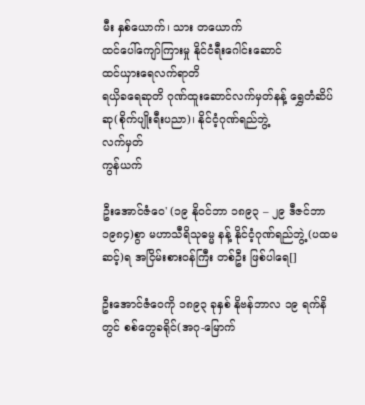မီး နှစ်ယောက်၊ သား တယောက်
ထင်ပေါ်ကျော်ကြားမှု နိုင်ငံရီးဂေါင်းဆောင်
ထင်ယှားရေလက်ရာတိ
ရယှိခရေဆုတိ ဂုဏ်ထူးဆောင်လက်မှတ်နန့် ရွှေတံဆိပ်ဆု(စိုက်ပျိုးရီးပညာ)၊ နိုင်ငံ့ဂုဏ်ရည်ဘွဲ့
လက်မှတ်
ကွန်ယက်

ဦးအောင်ဇံဝေ' (၁၉ နိုဝင်ဘာ ၁၈၉၃ – ၂၉ ဒီဇင်ဘာ ၁၉၈၄)စွာ မဟာသီရိသုဓမ္မ နန့် နိုင်ငံ့ဂုဏ်ရည်ဘွဲ့ (ပထမဆင့်)ရ အငြိမ်းစားဝန်ကြီး တစ်ဦး ဖြစ်ပါရေ[]

ဦးအောင်ဇံဝေကို ၁၈၉၃ ခုနှစ် နိုဗန်ဘာလ ၁၉ ရက်နိတွင် စစ်တွေခရိုင်(အဂု-မြောက်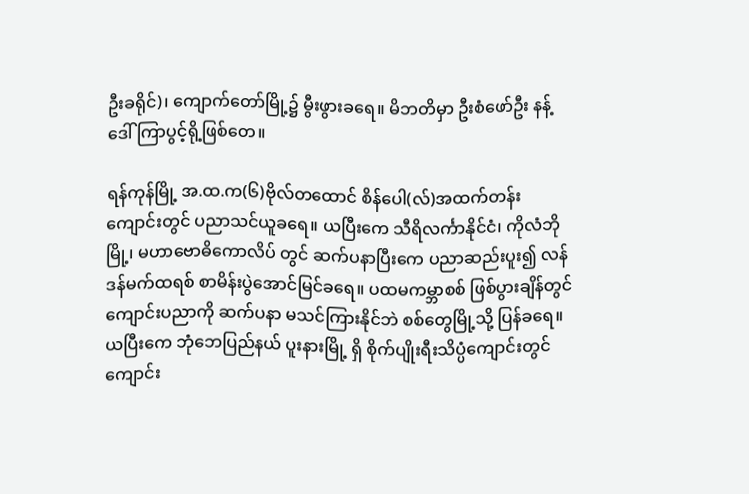ဦးခရိုင်)၊ ကျောက်တော်မြို့၌ မွီးဖွားခရေ။ မိဘတိမှာ ဦးစံဖော်ဦး နန့် ဒေါ်ကြာပွင့်ရို့ဖြစ်တေ။

ရန်ကုန်မြို့ အ.ထ.က(၆)ဗိုလ်တထောင် စိန်ပေါ(လ်)အထက်တန်းကျောင်းတွင် ပညာသင်ယူခရေ။ ယပြီးကေ သီရိလင်္ကာနိုင်ငံ၊ ကိုလံဘိုမြို့၊ မဟာဗောဓိကောလိပ် တွင် ဆက်ပနာပြီးကေ ပညာဆည်းပူး၍ လန်ဒန်မက်ထရစ် စာမိန်းပွဲအောင်မြင်ခရေ။ ပထမကမ္ဘာစစ် ဖြစ်ပွားချိန်တွင် ကျောင်းပညာကို ဆက်ပနာ မသင်ကြားနိုင်ဘဲ စစ်တွေမြို့သို့ ပြန်ခရေ။ ယပြီးကေ ဘုံဘေပြည်နယ် ပူးနားမြို့ ရှိ စိုက်ပျိုးရီးသိပ္ပံကျောင်းတွင် ကျောင်း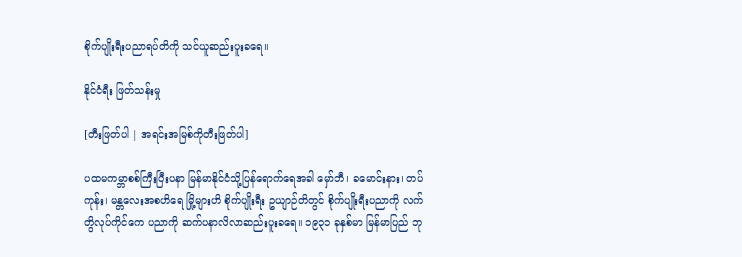စိုက်ပျိုးရီးပညာရပ်တိကို သင်ယူဆည်းပူးခရေ။

နိုင်ငံရီး ဖြတ်သန်းမှု

[တီးဖြတ်ပါ | အရင်းအမြစ်ကိုတီးဖြတ်ပါ]

ပထမကမ္ဘာစစ်ကြီးပြီးပနာ မြန်မာနိုင်ငံသို့ပြန်ရောက်ရေအခါ မှော်ဘီ၊ ခမောင်းနား၊ တပ်ကုန်း၊ မန္တလေးအစဟိရေ မြို့များဟိ စိုက်ပျိုးရီး ဥယျာဉ်တိတွင် စိုက်ပျိုးရီးပညာကို လက်တွိလုပ်ကိုင်ကေ ပညာကို ဆက်ပနာလိလာဆည်းပူးခရေ။ ၁၉၃၁ ခုနှစ်မာ မြန်မာပြည် ဘု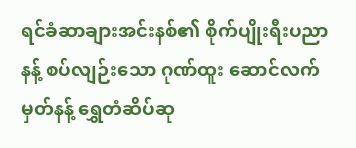ရင်ခံဆာချားအင်းနစ်၏ စိုက်ပျိုးရီးပညာနန့် စပ်လျဉ်းသော ဂုဏ်ထူး ဆောင်လက်မှတ်နန့် ရွှေတံဆိပ်ဆု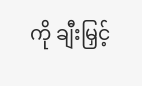ကို ချီးမြှင့်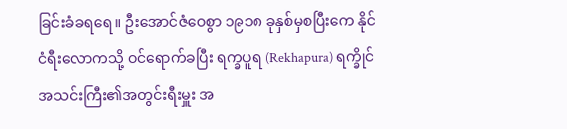ခြင်းခံခရရေ။ ဦးအောင်ဇံဝေစွာ ၁၉၁၈ ခုနှစ်မှစပြီးကေ နိုင်ငံရီးလောကသို့ ဝင်ရောက်ခပြီး ရက္ခပူရ (Rekhapura) ရက္ခိုင်အသင်းကြီး၏အတွင်းရီးမှူး အ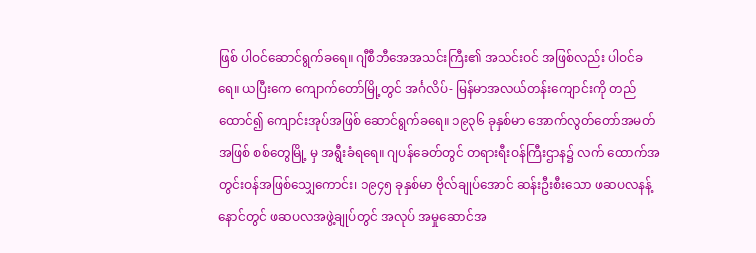ဖြစ် ပါဝင်ဆောင်ရွက်ခရေ။ ဂျီစီဘီအေအသင်းကြီး၏ အသင်းဝင် အဖြစ်လည်း ပါဝင်ခရေ။ ယပြီးကေ ကျောက်တော်မြို့တွင် အင်္ဂလိပ်- မြန်မာအလယ်တန်းကျောင်းကို တည်ထောင်၍ ကျောင်းအုပ်အဖြစ် ဆောင်ရွက်ခရေ။ ၁၉၃၆ ခုနှစ်မာ အောက်လွတ်တော်အမတ်အဖြစ် စစ်တွေမြို့ မှ အရွီးခံရရေ။ ဂျပန်ခေတ်တွင် တရားရီးဝန်ကြီးဌာန၌ လက် ထောက်အတွင်းဝန်အဖြစ်သျှေကောင်း၊ ၁၉၄၅ ခုနှစ်မာ ဗိုလ်ချုပ်အောင် ဆန်းဦးစီးသော ဖဆပလနန့် နောင်တွင် ဖဆပလအဖွဲ့ချုပ်တွင် အလုပ် အမှုဆောင်အ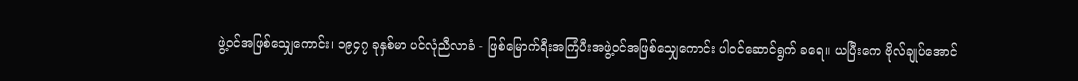ဖွဲ့ဝင်အဖြစ်သျှေကောင်း၊ ၁၉၄၇ ခုနှစ်မာ ပင်လုံညီလာခံ - ဖြစ်မြောက်ရီးအကြံပီးအဖွဲ့ဝင်အဖြစ်သျှေကောင်း ပါဝင်ဆောင်ရွက် ခရေ။ ယပြီးကေ ဗိုလ်ချုပ်အောင်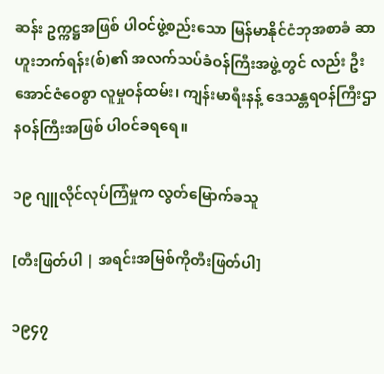ဆန်း ဥက္ကဋ္ဌအဖြစ် ပါဝင်ဖွဲ့စည်းသော မြန်မာနိုင်ငံဘုအစာခံ ဆာဟူးဘက်ရန်း(စ်)၏ အလက်သပ်ခံဝန်ကြီးအဖွဲ့တွင် လည်း ဦးအောင်ဇံဝေစွာ လူမှုဝန်ထမ်း၊ ကျန်းမာရီးနန့် ဒေသန္တရဝန်ကြီးဌာနဝန်ကြီးအဖြစ် ပါဝင်ခရရေ။

၁၉ ဂျူလိုင်လုပ်ကြံမှုက လွတ်မြောက်ခသူ

[တီးဖြတ်ပါ | အရင်းအမြစ်ကိုတီးဖြတ်ပါ]

၁၉၄၇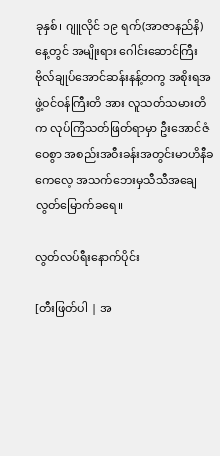ခုနှစ်၊ ဂျူလိုင် ၁၉ ရက်(အာဇာနည်နိ)နေ့တွင် အမျိုးရား ဂေါင်းဆောင်ကြီးဗိုလ်ချုပ်အောင်ဆန်းနန့်တကွ အစိုးရအဖွဲ့ဝင်ဝန်ကြီးတိ အား လူသတ်သမားတိက လုပ်ကြံသတ်ဖြတ်ရာမှာ ဦးအောင်ဇံဝေစွာ အစည်းအဝီးခန်းအတွင်းမာဟိနီခကေလေ့ အသက်ဘေးမှသီသီအချေ လွတ်မြောက်ခရေ။

လွတ်လပ်ရီးနောက်ပိုင်း

[တီးဖြတ်ပါ | အ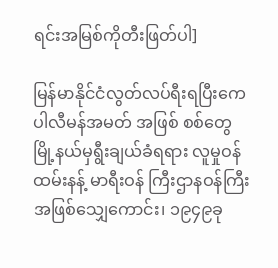ရင်းအမြစ်ကိုတီးဖြတ်ပါ]

မြန်မာနိုင်ငံလွတ်လပ်ရီးရပြီးကေ ပါလီမန်အမတ် အဖြစ် စစ်တွေမြို့နယ်မှရွီးချယ်ခံရရား လူမှုဝန်ထမ်းနန့် မာရီးဝန် ကြီးဌာနဝန်ကြီးအဖြစ်သျှေကောင်း၊ ၁၉၄၉ခု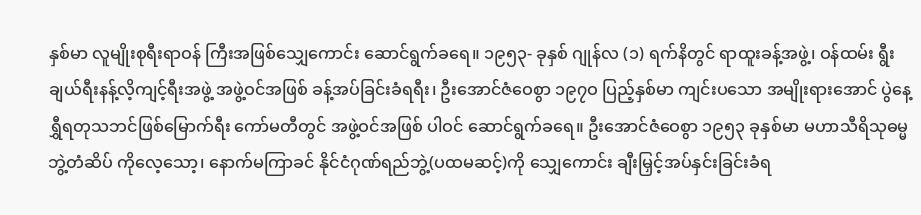နှစ်မာ လူမျိုးစုရီးရာဝန် ကြီးအဖြစ်သျှေကောင်း ဆောင်ရွက်ခရေ။ ၁၉၅၃- ခုနှစ် ဂျုန်လ (၁) ရက်နိတွင် ရာထူးခန့်အဖွဲ့၊ ဝန်ထမ်း ရွီးချယ်ရီးနန့်လိ့ကျင့်ရီးအဖွဲ့ အဖွဲ့ဝင်အဖြစ် ခန့်အပ်ခြင်းခံရရီး၊ ဦးအောင်ဇံဝေစွာ ၁၉၇ဝ ပြည့်နှစ်မာ ကျင်းပသော အမျိုးရားအောင် ပွဲနေ့ ရွှီရတုသဘင်ဖြစ်မြောက်ရီး ကော်မတီတွင် အဖွဲ့ဝင်အဖြစ် ပါဝင် ဆောင်ရွက်ခရေ။ ဦးအောင်ဇံဝေစွာ ၁၉၅၃ ခုနှစ်မာ မဟာသီရိသုဓမ္မဘွဲ့တံဆိပ် ကိုလေ့သော့၊ နောက်မကြာခင် နိုင်ငံဂုဏ်ရည်ဘွဲ့(ပထမဆင့်)ကို သျှေကောင်း ချီးမြှင့်အပ်နှင်းခြင်းခံရ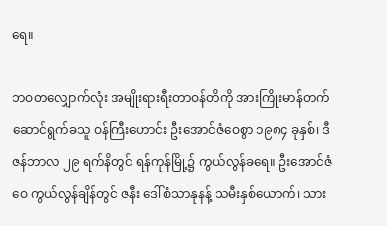ရေ။

ဘဝတလျှောက်လုံး အမျိုးရားရီးတာဝန်တိကို အားကြိုးမာန်တက် ဆောင်ရွက်ခသူ ဝန်ကြီးဟောင်း ဦးအောင်ဇံဝေစွာ ၁၉၈၄ ခုနှစ်၊ ဒီဇန်ဘာလ ၂၉ ရက်နိတွင် ရန်ကုန်မြို့၌ ကွယ်လွန်ခရေ။ ဦးအောင်ဇံဝေ ကွယ်လွန်ချိန်တွင် ဇနီး ဒေါ်စံသာနုနန့် သမီးနှစ်ယောက်၊ သား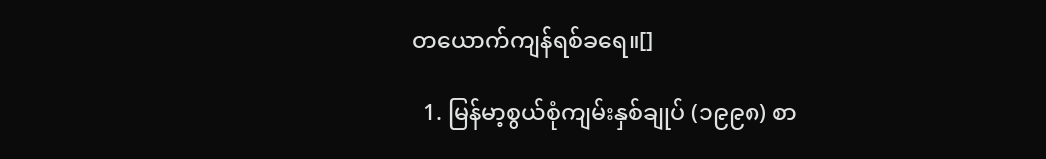တယောက်ကျန်ရစ်ခရေ။[]

  1. မြန်မာ့စွယ်စုံကျမ်းနှစ်ချုပ် (၁၉၉၈) စာ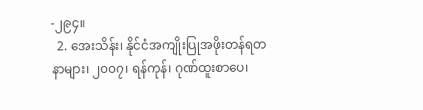-၂၉၄။
  2. အေးသိန်း၊ နိုင်ငံအကျိုးပြုအဖိုးတန်ရတနာများ၊ ၂၀၀၇၊ ရန်ကုန်၊ ဂုဏ်ထူးစာပေ၊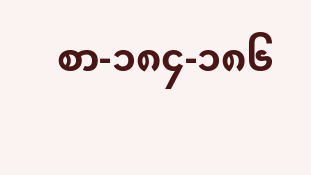စာ-၁၈၄-၁၈၆